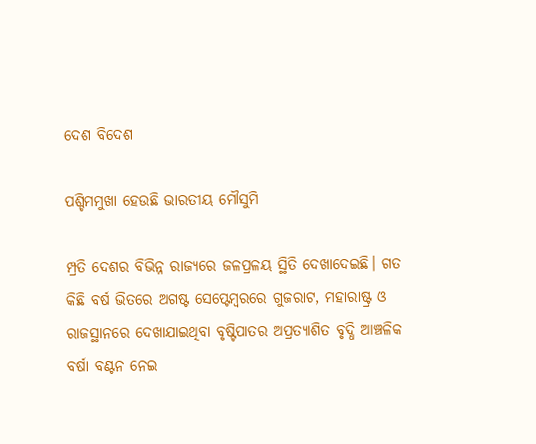ଦେଶ ବିଦେଶ

ପଶ୍ଚିମମୁଖା ହେଉଛି ଭାରତୀୟ ମୌସୁମି

ମ୍ପ୍ରତି ଦେଶର ବିଭିନ୍ନ ରାଜ୍ୟରେ ଜଳପ୍ରଳୟ ସ୍ଥିତି ଦେଖାଦେଇଛି। ଗତ କିଛି ବର୍ଷ ଭିତରେ ଅଗଷ୍ଟ ସେପ୍ଟେମ୍ବରରେ ଗୁଜରାଟ, ମହାରାଷ୍ଟ୍ର ଓ ରାଜସ୍ଥାନରେ ଦେଖାଯାଇଥିବା ବୃଷ୍ଟିପାତର ଅପ୍ରତ୍ୟାଶିତ ବୃଦ୍ଧି ଆଞ୍ଚଳିକ ବର୍ଷା ବଣ୍ଟନ ନେଇ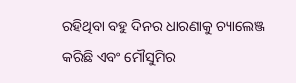ରହିଥିବା ବହୁ ଦିନର ଧାରଣାକୁ ଚ୍ୟାଲେଞ୍ଜ କରିଛି ଏବଂ ମୌସୁମିର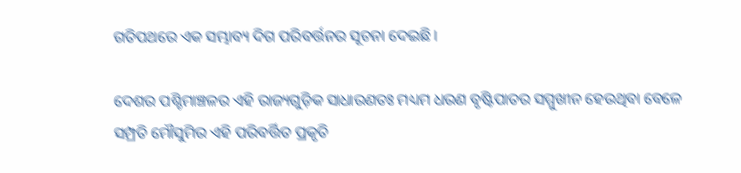ଗତିପଥରେ ଏକ ସମ୍ଭାବ୍ୟ ଦିଗ ପରିବର୍ତ୍ତନର ସୂଚନା ଦେଇଛି।

ଦେଶର ପଶ୍ଚିମାଞ୍ଚଳର ଏହି ରାଜ୍ୟଗୁଡ଼ିକ ସାଧାରଣତଃ ମଧ୍ୟମ ଧରଣ ବୃଷ୍ଟିପାତର ସମ୍ମୁଖୀନ ହେଉଥିବା ବେଳେ ସମ୍ପ୍ରତି ମୌସୁମିର ଏହି ପରିବର୍ତ୍ତିତ ପ୍ରକୃତି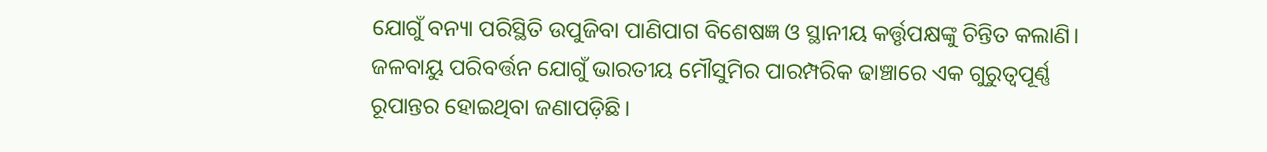ଯୋଗୁଁ ବନ୍ୟା ପରିସ୍ଥିତି ଉପୁଜିବା ପାଣିପାଗ ବିଶେଷଜ୍ଞ ଓ ସ୍ଥାନୀୟ କର୍ତ୍ତୃପକ୍ଷଙ୍କୁ ଚିନ୍ତିତ କଲାଣି। ଜଳବାୟୁ ପରିବର୍ତ୍ତନ ଯୋଗୁଁ ଭାରତୀୟ ମୌସୁମିର ପାରମ୍ପରିକ ଢାଞ୍ଚାରେ ଏକ ଗୁରୁତ୍ବପୂର୍ଣ୍ଣ ରୂପାନ୍ତର ହୋଇଥିବା ଜଣାପଡ଼ିଛି।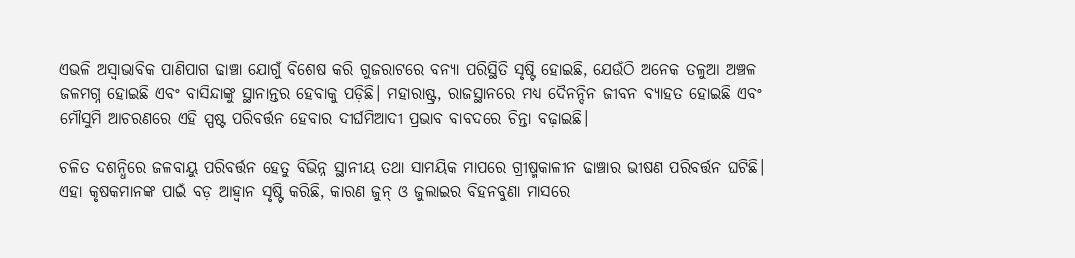ଏଭଳି ଅସ୍ବାଭାବିକ ପାଣିପାଗ ଢାଞ୍ଚା ଯୋଗୁଁ ବିଶେଷ କରି ଗୁଜରାଟରେ ବନ୍ୟା ପରିସ୍ଥିତି ସୃଷ୍ଟି ହୋଇଛି, ଯେଉଁଠି ଅନେକ ତଳୁଆ ଅଞ୍ଚଳ ଜଳମଗ୍ନ ହୋଇଛି ଏବଂ ବାସିନ୍ଦାଙ୍କୁ ସ୍ଥାନାନ୍ତର ହେବାକୁ ପଡ଼ିଛି। ମହାରାଷ୍ଟ୍ର, ରାଜସ୍ଥାନରେ ମଧ୍ୟ ଦୈନନ୍ଦିନ ଜୀବନ ବ୍ୟାହତ ହୋଇଛି ଏବଂ ମୌସୁମି ଆଚରଣରେ ଏହି ସ୍ପଷ୍ଟ ପରିବର୍ତ୍ତନ ହେବାର ଦୀର୍ଘମିଆଦୀ ପ୍ରଭାବ ବାବଦରେ ଚିନ୍ତା ବଢ଼ାଇଛି।

ଚଳିତ ଦଶନ୍ଧିରେ ଜଳବାୟୁ ପରିବର୍ତ୍ତନ ହେତୁ ବିଭିନ୍ନ ସ୍ଥାନୀୟ ତଥା ସାମୟିକ ମାପରେ ଗ୍ରୀଷ୍ମକାଳୀନ ଢାଞ୍ଚାର ଭୀଷଣ ପରିବର୍ତ୍ତନ ଘଟିଛି। ଏହା କୃଷକମାନଙ୍କ ପାଇଁ ବଡ଼ ଆହ୍ବାନ ସୃଷ୍ଟି କରିଛି, କାରଣ ଜୁନ୍ ଓ ଜୁଲାଇର ବିହନବୁଣା ମାସରେ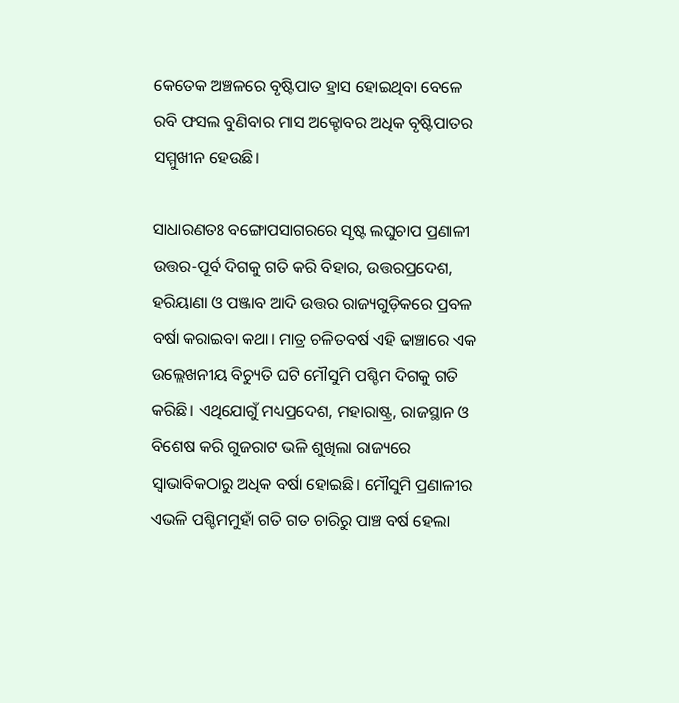କେତେକ ଅଞ୍ଚଳରେ ବୃଷ୍ଟିପାତ ହ୍ରାସ ହୋଇଥିବା ବେଳେ ରବି ଫସଲ ବୁଣିବାର ମାସ ଅକ୍ଟୋବର ଅଧିକ ବୃଷ୍ଟିପାତର ସମ୍ମୁଖୀନ ହେଉଛି।

ସାଧାରଣତଃ ବଙ୍ଗୋପସାଗରରେ ସୃଷ୍ଟ ଲଘୁଚାପ ପ୍ରଣାଳୀ ଉତ୍ତର-ପୂର୍ବ ଦିଗକୁ ଗତି କରି ବିହାର, ଉତ୍ତରପ୍ରଦେଶ, ହରିୟାଣା ଓ ପଞ୍ଜାବ ଆଦି ଉତ୍ତର ରାଜ୍ୟଗୁଡ଼ିକରେ ପ୍ରବଳ ବର୍ଷା କରାଇବା କଥା। ମାତ୍ର ଚଳିତବର୍ଷ ଏହି ଢାଞ୍ଚାରେ ଏକ ଉଲ୍ଲେଖନୀୟ ବିଚ୍ୟୁତି ଘଟି ମୌସୁମି ପଶ୍ଚିମ ଦିଗକୁ ଗତି କରିଛି। ଏଥିଯୋଗୁଁ ମଧ୍ୟପ୍ରଦେଶ, ମହାରାଷ୍ଟ୍ର, ରାଜସ୍ଥାନ ଓ ବିଶେଷ କରି ଗୁଜରାଟ ଭଳି ଶୁଖିଲା ରାଜ୍ୟରେ ସ୍ବାଭାବିକଠାରୁ ଅଧିକ ବର୍ଷା ହୋଇଛି। ମୌସୁମି ପ୍ରଣାଳୀର ଏଭଳି ପଶ୍ଚିମମୁହାଁ ଗତି ଗତ ଚାରିରୁ ପାଞ୍ଚ ବର୍ଷ ହେଲା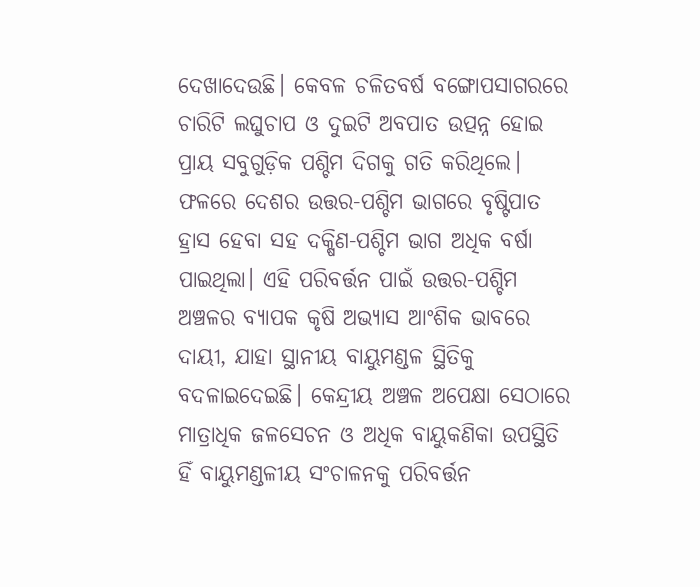ଦେଖାଦେଉଛି। କେବଳ ଚଳିତବର୍ଷ ବଙ୍ଗୋପସାଗରରେ ଚାରିଟି ଲଘୁଚାପ ଓ ଦୁଇଟି ଅବପାତ ଉତ୍ପନ୍ନ ହୋଇ ପ୍ରାୟ ସବୁଗୁଡ଼ିକ ପଶ୍ଚିମ ଦିଗକୁ ଗତି କରିଥିଲେ। ଫଳରେ ଦେଶର ଉତ୍ତର-ପଶ୍ଚିମ ଭାଗରେ ବୃଷ୍ଟିପାତ ହ୍ରାସ ହେବା ସହ ଦକ୍ଷିଣ-ପଶ୍ଚିମ ଭାଗ ଅଧିକ ବର୍ଷା ପାଇଥିଲା। ଏହି ପରିବର୍ତ୍ତନ ପାଇଁ ଉତ୍ତର-ପଶ୍ଚିମ ଅଞ୍ଚଳର ବ୍ୟାପକ କୃଷି ଅଭ୍ୟାସ ଆଂଶିକ ଭାବରେ ଦାୟୀ, ଯାହା ସ୍ଥାନୀୟ ବାୟୁମଣ୍ଡଳ ସ୍ଥିତିକୁ ବଦଳାଇଦେଇଛି। କେନ୍ଦ୍ରୀୟ ଅଞ୍ଚଳ ଅପେକ୍ଷା ସେଠାରେ ମାତ୍ରାଧିକ ଜଳସେଚନ ଓ ଅଧିକ ବାୟୁକଣିକା ଉପସ୍ଥିତି ହିଁ ବାୟୁମଣ୍ଡଳୀୟ ସଂଚାଳନକୁ ପରିବର୍ତ୍ତନ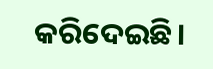କରିଦେଇଛି।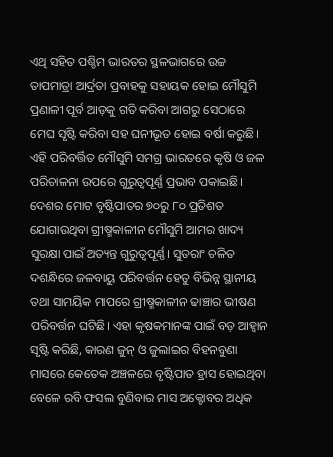ଏଥି ସହିତ ପଶ୍ଚିମ ଭାରତର ସ୍ଥଳଭାଗରେ ଉଚ୍ଚ ତାପମାତ୍ରା ଆର୍ଦ୍ରତା ପ୍ରବାହକୁ ସହାୟକ ହୋଇ ମୌସୁମି ପ୍ରଣାଳୀ ପୂର୍ବ ଆଡ଼କୁ ଗତି କରିବା ଆଗରୁ ସେଠାରେ ମେଘ ସୃଷ୍ଟି କରିବା ସହ ଘନୀଭୂତ ହୋଇ ବର୍ଷା କରୁଛି। ଏହି ପରିବର୍ତ୍ତିତ ମୌସୁମି ସମଗ୍ର ଭାରତରେ କୃଷି ଓ ଜଳ ପରିଚାଳନା ଉପରେ ଗୁରୁତ୍ବପୂର୍ଣ୍ଣ ପ୍ରଭାବ ପକାଇଛି। ଦେଶର ମୋଟ ବୃଷ୍ଟିପାତର ୭୦ରୁ ୮୦ ପ୍ରତିଶତ ଯୋଗାଉଥିବା ଗ୍ରୀଷ୍ମକାଳୀନ ମୌସୁମି ଆମର ଖାଦ୍ୟ ସୁରକ୍ଷା ପାଇଁ ଅତ୍ୟନ୍ତ ଗୁରୁତ୍ବପୂର୍ଣ୍ଣ। ସୁତରାଂ ଚଳିତ ଦଶନ୍ଧିରେ ଜଳବାୟୁ ପରିବର୍ତ୍ତନ ହେତୁ ବିଭିନ୍ନ ସ୍ଥାନୀୟ ତଥା ସାମୟିକ ମାପରେ ଗ୍ରୀଷ୍ମକାଳୀନ ଢାଞ୍ଚାର ଭୀଷଣ ପରିବର୍ତ୍ତନ ଘଟିଛି। ଏହା କୃଷକମାନଙ୍କ ପାଇଁ ବଡ଼ ଆହ୍ବାନ ସୃଷ୍ଟି କରିଛି, କାରଣ ଜୁନ୍ ଓ ଜୁଲାଇର ବିହନବୁଣା ମାସରେ କେତେକ ଅଞ୍ଚଳରେ ବୃଷ୍ଟିପାତ ହ୍ରାସ ହୋଇଥିବା ବେଳେ ରବି ଫସଲ ବୁଣିବାର ମାସ ଅକ୍ଟୋବର ଅଧିକ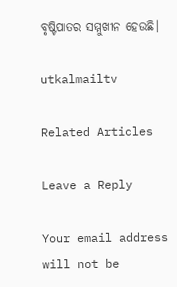ବୃଷ୍ଟିପାତର ସମ୍ମୁଖୀନ ହେଉଛି।

utkalmailtv

Related Articles

Leave a Reply

Your email address will not be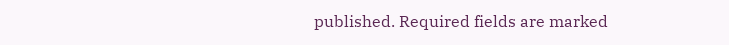published. Required fields are marked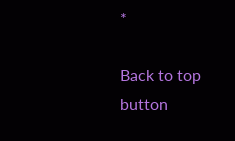*

Back to top button